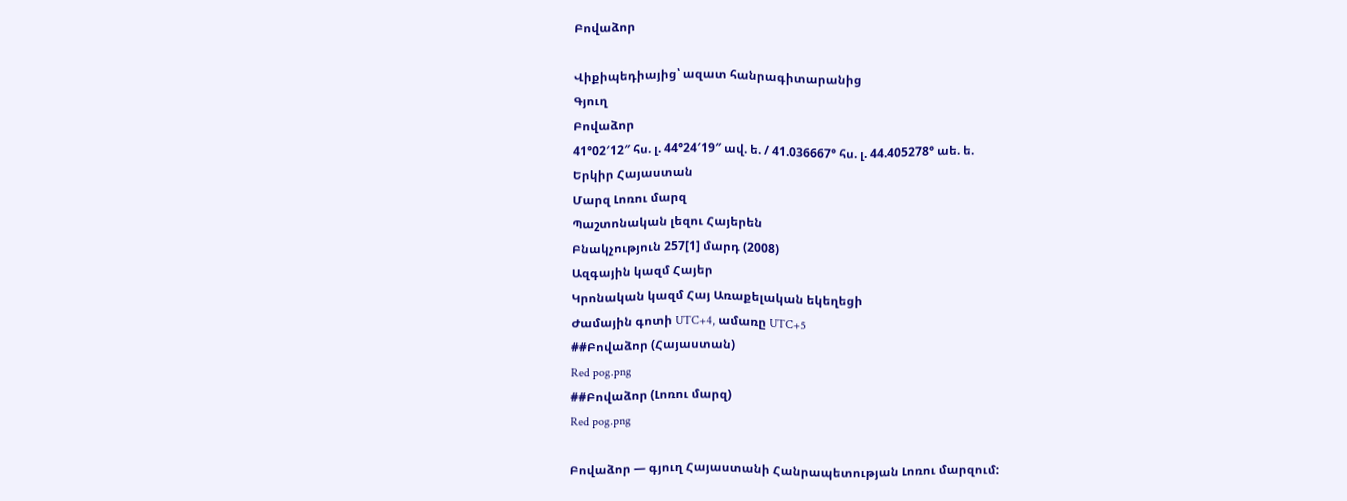Բովաձոր

Վիքիպեդիայից՝ ազատ հանրագիտարանից
Գյուղ
Բովաձոր
41°02′12″ հս. լ. 44°24′19″ ավ. ե. / 41.036667° հս. լ. 44.405278° աե. ե.
Երկիր Հայաստան
Մարզ Լոռու մարզ
Պաշտոնական լեզու Հայերեն
Բնակչություն 257[1] մարդ (2008)
Ազգային կազմ Հայեր
Կրոնական կազմ Հայ Առաքելական եկեղեցի
Ժամային գոտի UTC+4, ամառը UTC+5
##Բովաձոր (Հայաստան)
Red pog.png
##Բովաձոր (Լոռու մարզ)
Red pog.png

Բովաձոր — գյուղ Հայաստանի Հանրապետության Լոռու մարզում: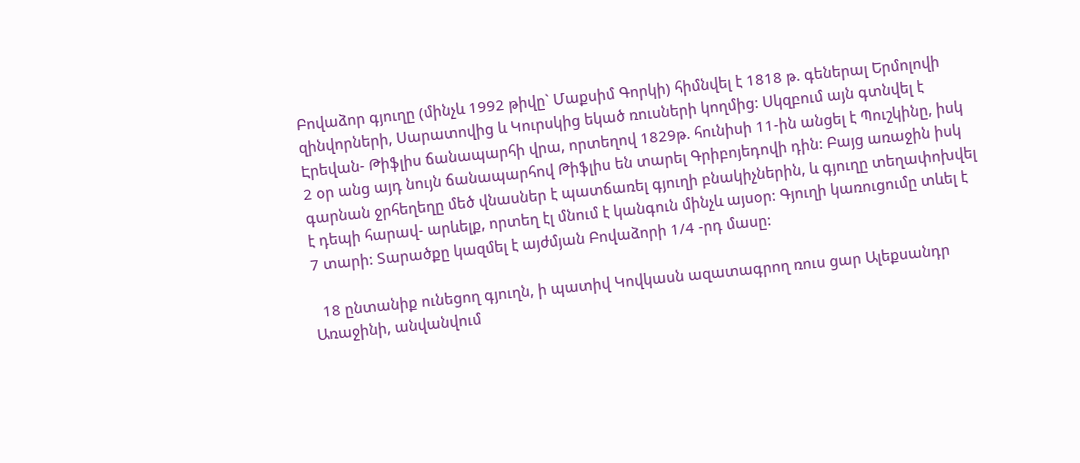Բովաձոր գյուղը (մինչև 1992 թիվը` Մաքսիմ Գորկի) հիմնվել է 1818 թ. գեներալ Երմոլովի զինվորների, Սարատովից և Կուրսկից եկած ռուսների կողմից: Սկզբում այն գտնվել է Էրեվան- Թիֆլիս ճանապարհի վրա, որտեղով 1829թ. հունիսի 11-ին անցել է Պուշկինը, իսկ 2 օր անց այդ նույն ճանապարհով Թիֆլիս են տարել Գրիբոյեդովի դին: Բայց առաջին իսկ գարնան ջրհեղեղը մեծ վնասներ է պատճառել գյուղի բնակիչներին, և գյուղը տեղափոխվել է դեպի հարավ- արևելք, որտեղ էլ մնում է կանգուն մինչև այսօր: Գյուղի կառուցումը տևել է 7 տարի: Տարածքը կազմել է այժմյան Բովաձորի 1/4 -րդ մասը:

  18 ընտանիք ունեցող գյուղն, ի պատիվ Կովկասն ազատագրող ռուս ցար Ալեքսանդր Առաջինի, անվանվում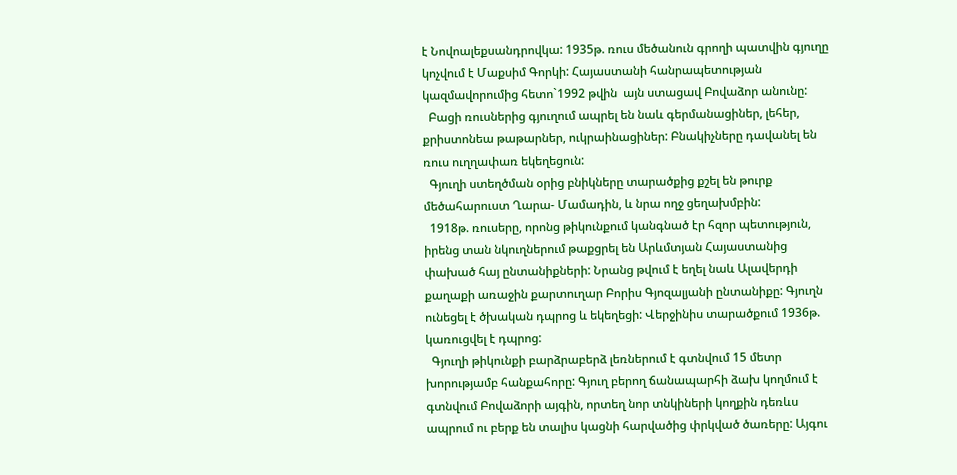է Նովոալեքսանդրովկա: 1935թ. ռուս մեծանուն գրողի պատվին գյուղը կոչվում է Մաքսիմ Գորկի: Հայաստանի հանրապետության կազմավորումից հետո`1992 թվին  այն ստացավ Բովաձոր անունը:
  Բացի ռուսներից գյուղում ապրել են նաև գերմանացիներ, լեհեր, քրիստոնեա թաթարներ, ուկրաինացիներ: Բնակիչները դավանել են ռուս ուղղափառ եկեղեցուն:
  Գյուղի ստեղծման օրից բնիկները տարածքից քշել են թուրք մեծահարուստ Ղարա- Մամադին, և նրա ողջ ցեղախմբին:
  1918թ. ռուսերը, որոնց թիկունքում կանգնած էր հզոր պետություն, իրենց տան նկուղներում թաքցրել են Արևմտյան Հայաստանից փախած հայ ընտանիքների: Նրանց թվում է եղել նաև Ալավերդի քաղաքի առաջին քարտուղար Բորիս Գյոզալյանի ընտանիքը: Գյուղն ունեցել է ծխական դպրոց և եկեղեցի: Վերջինիս տարածքում 1936թ. կառուցվել է դպրոց:
  Գյուղի թիկունքի բարձրաբերձ լեռներում է գտնվում 15 մետր խորությամբ հանքահորը: Գյուղ բերող ճանապարհի ձախ կողմում է գտնվում Բովաձորի այգին, որտեղ նոր տնկիների կողքին դեռևս ապրում ու բերք են տալիս կացնի հարվածից փրկված ծառերը: Այգու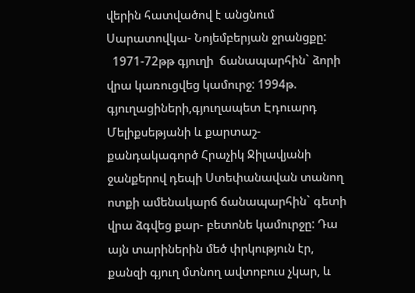վերին հատվածով է անցնում Սարատովկա- Նոյեմբերյան ջրանցքը:
  1971-72թթ գյուղի  ճանապարհին` ձորի վրա կառուցվեց կամուրջ: 1994թ. գյուղացիների,գյուղապետ Էդուարդ Մելիքսեթյանի և քարտաշ- քանդակագործ Հրաչիկ Ջիլավյանի ջանքերով դեպի Ստեփանավան տանող ոտքի ամենակարճ ճանապարհին` գետի վրա ձգվեց քար- բետոնե կամուրջը: Դա այն տարիներին մեծ փրկություն էր, քանզի գյուղ մտնող ավտոբուս չկար, և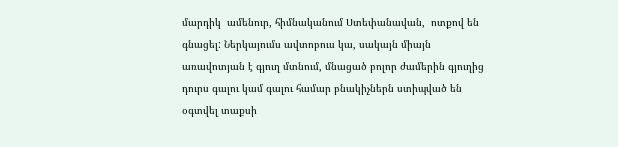մարդիկ  ամենուր, հիմնականում Ստեփանավան,  ոտքով են գնացել: Ներկայումս ավտոբուս կա, սակայն միայն առավոտյան է գյուղ մտնում, մնացած բոլոր ժամերին գյուղից դուրս գալու կամ գալու համար բնակիչներն ստիպված են օգտվել տաքսի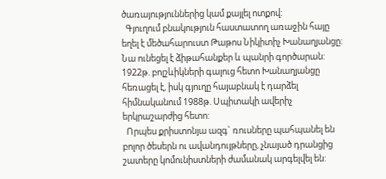ծառայություններից կամ քայլել ոտքով:
  Գյուղում բնակություն հաստատող առաջին հայը եղել է մեծահարուստ Թաթոս Նիկիտիչ Խանաղյանցը: Նա ունեցել է ձիթահանքեր և պանրի գործարան: 1922թ. բոլշևիկների գալուց հետո Խանաղյանցը հեռացել է, իսկ գյուղը հայաբնակ է դարձել հիմնականում 1988թ. Սպիտակի ավերիչ երկրաշարժից հետո:
  Որպես քրիստոնյա ազգ` ռուսները պահպանել են բոլոր ծեսերն ու ավանդույթները, չնայած դրանցից շատերը կոմունիստների ժամանակ արգելվել են: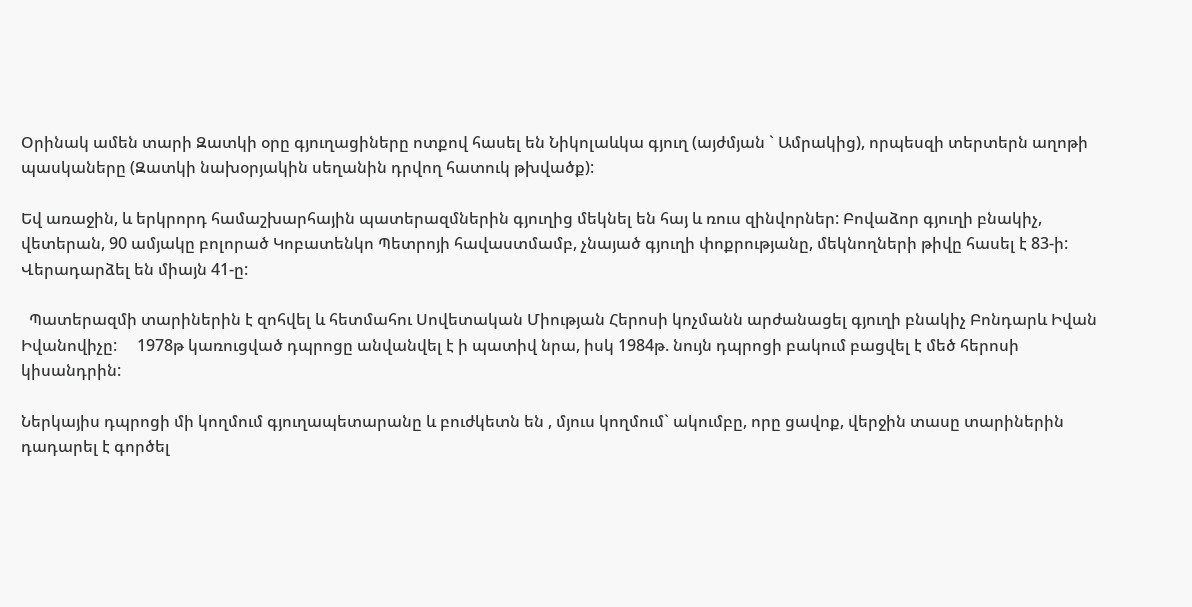Օրինակ ամեն տարի Զատկի օրը գյուղացիները ոտքով հասել են Նիկոլաևկա գյուղ (այժմյան ` Ամրակից), որպեսզի տերտերն աղոթի պասկաները (Զատկի նախօրյակին սեղանին դրվող հատուկ թխվածք):

Եվ առաջին, և երկրորդ համաշխարհային պատերազմներին գյուղից մեկնել են հայ և ռուս զինվորներ: Բովաձոր գյուղի բնակիչ, վետերան, 90 ամյակը բոլորած Կոբատենկո Պետրոյի հավաստմամբ, չնայած գյուղի փոքրությանը, մեկնողների թիվը հասել է 83-ի: Վերադարձել են միայն 41-ը:

  Պատերազմի տարիներին է զոհվել և հետմահու Սովետական Միության Հերոսի կոչմանն արժանացել գյուղի բնակիչ Բոնդարև Իվան Իվանովիչը:     1978թ կառուցված դպրոցը անվանվել է ի պատիվ նրա, իսկ 1984թ. նույն դպրոցի բակում բացվել է մեծ հերոսի կիսանդրին:

Ներկայիս դպրոցի մի կողմում գյուղապետարանը և բուժկետն են , մյուս կողմում` ակումբը, որը ցավոք, վերջին տասը տարիներին դադարել է գործել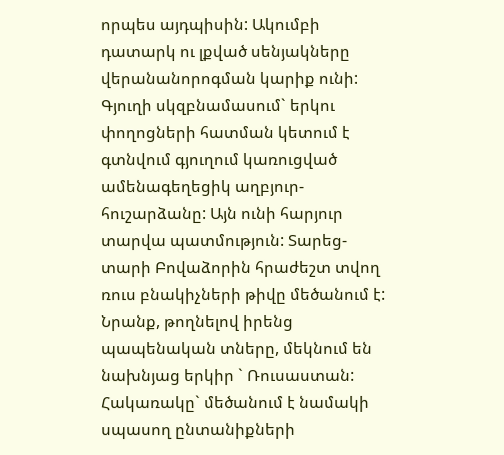որպես այդպիսին: Ակումբի դատարկ ու լքված սենյակները վերանանորոգման կարիք ունի: Գյուղի սկզբնամասում` երկու փողոցների հատման կետում է գտնվում գյուղում կառուցված ամենագեղեցիկ աղբյուր- հուշարձանը: Այն ունի հարյուր տարվա պատմություն: Տարեց- տարի Բովաձորին հրաժեշտ տվող ռուս բնակիչների թիվը մեծանում է: Նրանք, թողնելով իրենց պապենական տները, մեկնում են նախնյաց երկիր ` Ռուսաստան: Հակառակը` մեծանում է նամակի սպասող ընտանիքների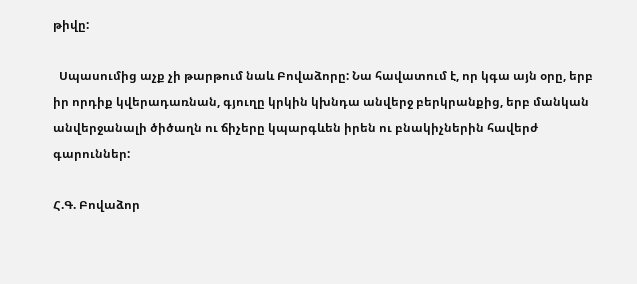թիվը:

  Սպասումից աչք չի թարթում նաև Բովաձորը: Նա հավատում է, որ կգա այն օրը, երբ իր որդիք կվերադառնան, գյուղը կրկին կխնդա անվերջ բերկրանքից, երբ մանկան անվերջանալի ծիծաղն ու ճիչերը կպարգևեն իրեն ու բնակիչներին հավերժ գարուններ:

Հ.Գ. Բովաձոր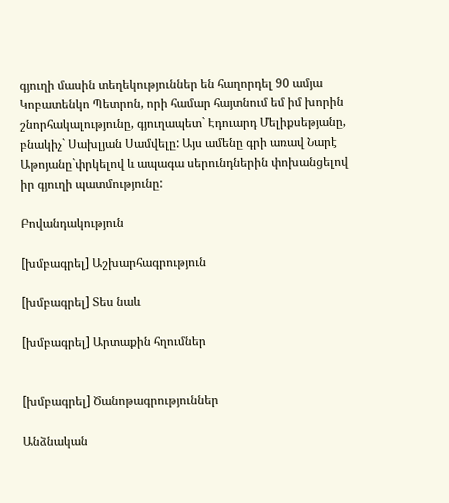գյուղի մասին տեղեկություններ են հաղորդել 90 ամյա Կոբատենկո Պետրոն, որի համար հայտնում եմ իմ խորին շնորհակալությունը, գյուղապետ` Էդուարդ Մելիքսեթյանը, բնակիչ` Սախլյան Սամվելը: Այս ամենը գրի առավ Նարէ Աթոյանը`փրկելով և ապագա սերունդներին փոխանցելով իր գյուղի պատմությունը:

Բովանդակություն

[խմբագրել] Աշխարհագրություն

[խմբագրել] Տես նաև

[խմբագրել] Արտաքին հղումներ


[խմբագրել] Ծանոթագրություններ

Անձնական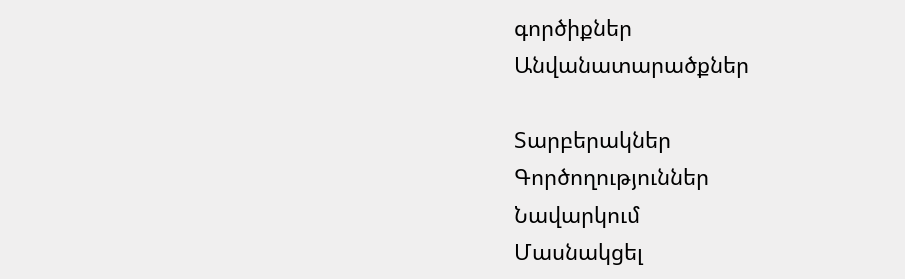գործիքներ
Անվանատարածքներ

Տարբերակներ
Գործողություններ
Նավարկում
Մասնակցել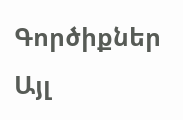Գործիքներ
Այլ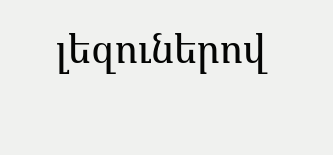լեզուներով